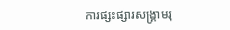ការផ្សះផ្សារសង្គ្រាមរុ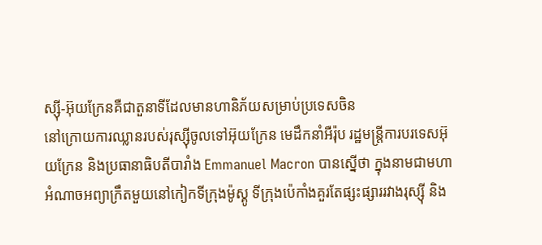ស្ស៊ី-អ៊ុយក្រែនគឺជាតួនាទីដែលមានហានិភ័យសម្រាប់ប្រទេសចិន
នៅក្រោយការឈ្លានរបស់រុស្ស៊ីចូលទៅអ៊ុយក្រែន មេដឹកនាំអឺរ៉ុប រដ្ឋមន្ត្រីការបរទេសអ៊ុយក្រែន និងប្រធានាធិបតីបារាំង Emmanuel Macron បានស្នើថា ក្នុងនាមជាមហាអំណាចអព្យាក្រឹតមួយនៅកៀកទីក្រុងម៉ូស្គូ ទីក្រុងប៉េកាំងគួរតែផ្សះផ្សាររវាងរុស្ស៊ី និង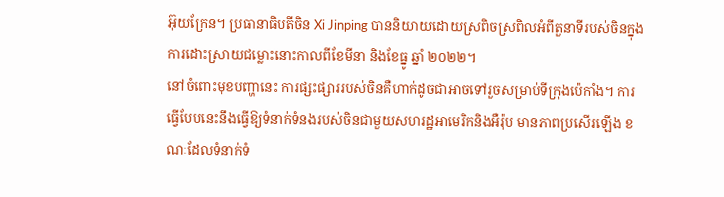អ៊ុយក្រែន។ ប្រធានាធិបតីចិន Xi Jinping បាននិយាយដោយស្រពិចស្រពិលអំពីតួនាទីរបស់ចិនក្នុងការដោះស្រាយជម្លោះនោះកាលពីខែមីនា និងខែធ្នូ ឆ្នាំ ២០២២។
នៅចំពោះមុខបញ្ហានេះ ការផ្សះផ្សាររបស់ចិនគឺហាក់ដូចជាអាចទៅរួចសម្រាប់ទីក្រុងប៉េកាំង។ ការធ្វើបែបនេះនឹងធ្វើឱ្យទំនាក់ទំនងរបស់ចិនជាមួយសហរដ្ឋអាមេរិកនិងអឺរ៉ុប មានភាពប្រសើរឡើង ខណៈដែលទំនាក់ទំ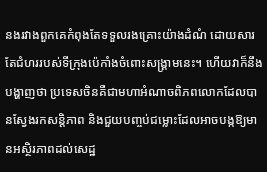នងរវាងពួកគេកំពុងតែទទួលរងគ្រោះយ៉ាងដំណំ ដោយសារតែជំហររបស់ទីក្រុងប៉េកាំងចំពោះសង្គ្រាមនេះ។ ហើយវាក៏នឹងបង្ហាញថា ប្រទេសចិនគឺជាមហាអំណាចពិភពលោកដែលបានស្វែងរកសន្តិភាព និងជួយបញ្ចប់ជម្លោះដែលអាចបង្កឱ្យមានអស្ថិរភាពដល់សេដ្ឋ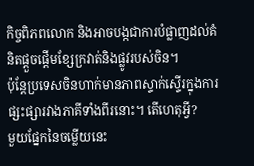កិច្ចពិភពលោក និងអាចបង្កជាការបំផ្លាញដល់គំនិតផ្តួចផ្តើមខ្សែក្រវាត់និងផ្លូវរបស់ចិន។
ប៉ុន្តែប្រទេសចិនហាក់មានភាពស្ទាក់ស្ទើរក្នុងការផ្សះផ្សារវាងភាគីទាំងពីរនោះ។ តើហេតុអ្វី?
មួយផ្នែកនៃចម្លើយនេះ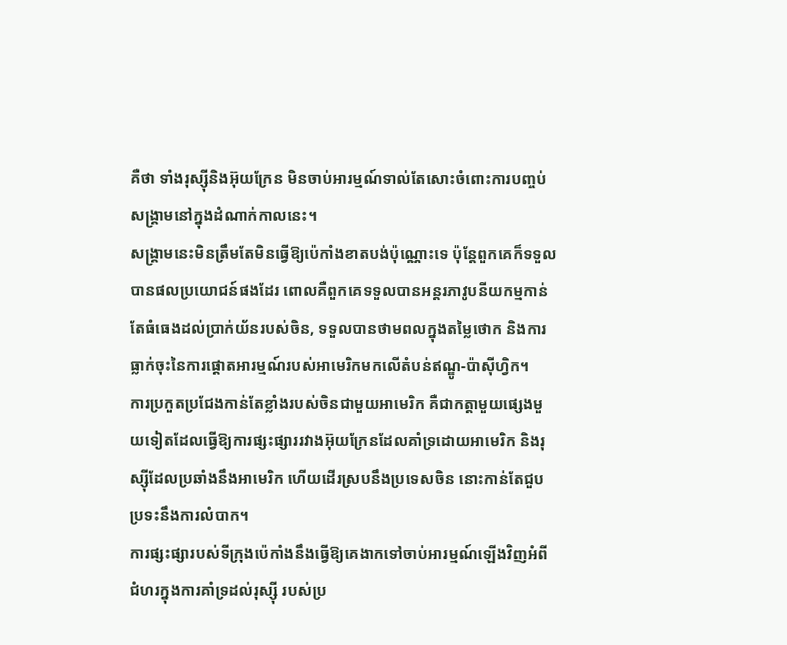គឺថា ទាំងរុស្ស៊ីនិងអ៊ុយក្រែន មិនចាប់អារម្មណ៍ទាល់តែសោះចំពោះការបញ្ចប់សង្គ្រាមនៅក្នុងដំណាក់កាលនេះ។
សង្គ្រាមនេះមិនត្រឹមតែមិនធ្វើឱ្យប៉េកាំងខាតបង់ប៉ុណ្ណោះទេ ប៉ុន្តែពួកគេក៏ទទួលបានផលប្រយោជន៍ផងដែរ ពោលគឺពួកគេទទួលបានអន្តរភាវូបនីយកម្មកាន់តែធំធេងដល់ប្រាក់យ័នរបស់ចិន, ទទួលបានថាមពលក្នុងតម្លៃថោក និងការធ្លាក់ចុះនៃការផ្តោតអារម្មណ៍របស់អាមេរិកមកលើតំបន់ឥណ្ឌូ-ប៉ាស៊ីហ្វិក។
ការប្រកួតប្រជែងកាន់តែខ្លាំងរបស់ចិនជាមួយអាមេរិក គឺជាកត្តាមួយផ្សេងមួយទៀតដែលធ្វើឱ្យការផ្សះផ្សាររវាងអ៊ុយក្រែនដែលគាំទ្រដោយអាមេរិក និងរុស្ស៊ីដែលប្រឆាំងនឹងអាមេរិក ហើយដើរស្របនឹងប្រទេសចិន នោះកាន់តែជួបប្រទះនឹងការលំបាក។
ការផ្សះផ្សារបស់ទីក្រុងប៉េកាំងនឹងធ្វើឱ្យគេងាកទៅចាប់អារម្មណ៍ឡើងវិញអំពីជំហរក្នុងការគាំទ្រដល់រុស្ស៊ី របស់ប្រ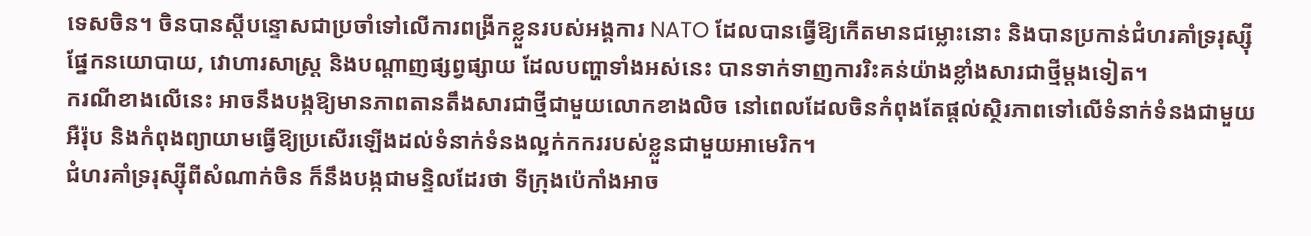ទេសចិន។ ចិនបានស្តីបន្ទោសជាប្រចាំទៅលើការពង្រីកខ្លួនរបស់អង្គការ NATO ដែលបានធ្វើឱ្យកើតមានជម្លោះនោះ និងបានប្រកាន់ជំហរគាំទ្ររុស្ស៊ីផ្នែកនយោបាយ, វោហារសាស្ត្រ និងបណ្តាញផ្សព្វផ្សាយ ដែលបញ្ហាទាំងអស់នេះ បានទាក់ទាញការរិះគន់យ៉ាងខ្លាំងសារជាថ្មីម្តងទៀត។
ករណីខាងលើនេះ អាចនឹងបង្កឱ្យមានភាពតានតឹងសារជាថ្មីជាមួយលោកខាងលិច នៅពេលដែលចិនកំពុងតែផ្តល់ស្ថិរភាពទៅលើទំនាក់ទំនងជាមួយអឺរ៉ុប និងកំពុងព្យាយាមធ្វើឱ្យប្រសើរឡើងដល់ទំនាក់ទំនងល្អក់កកររបស់ខ្លួនជាមួយអាមេរិក។
ជំហរគាំទ្ររុស្ស៊ីពីសំណាក់ចិន ក៏នឹងបង្កជាមន្ទិលដែរថា ទីក្រុងប៉េកាំងអាច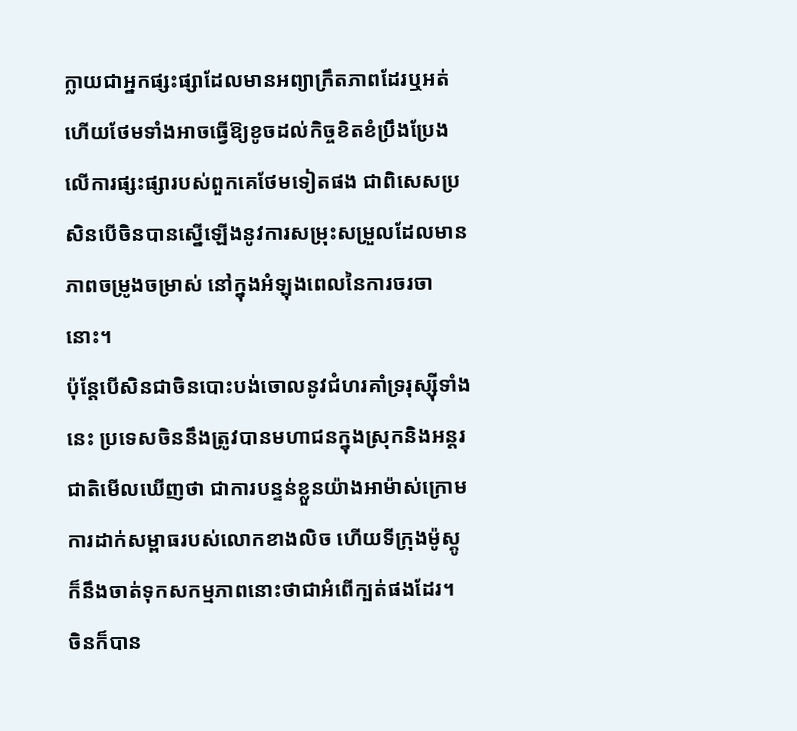ក្លាយជាអ្នកផ្សះផ្សាដែលមានអព្យាក្រឹតភាពដែរឬអត់ ហើយថែមទាំងអាចធ្វើឱ្យខូចដល់កិច្ចខិតខំប្រឹងប្រែងលើការផ្សះផ្សារបស់ពួកគេថែមទៀតផង ជាពិសេសប្រសិនបើចិនបានស្នើឡើងនូវការសម្រុះសម្រួលដែលមានភាពចម្រូងចម្រាស់ នៅក្នុងអំឡុងពេលនៃការចរចានោះ។
ប៉ុន្តែបើសិនជាចិនបោះបង់ចោលនូវជំហរគាំទ្ររុស្ស៊ីទាំងនេះ ប្រទេសចិននឹងត្រូវបានមហាជនក្នុងស្រុកនិងអន្តរជាតិមើលឃើញថា ជាការបន្ទន់ខ្លួនយ៉ាងអាម៉ាស់ក្រោមការដាក់សម្ពាធរបស់លោកខាងលិច ហើយទីក្រុងម៉ូស្គូ ក៏នឹងចាត់ទុកសកម្មភាពនោះថាជាអំពើក្បត់ផងដែរ។
ចិនក៏បាន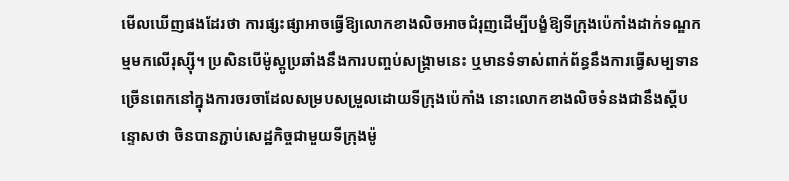មើលឃើញផងដែរថា ការផ្សះផ្សាអាចធ្វើឱ្យលោកខាងលិចអាចជំរុញដើម្បីបង្ខំឱ្យទីក្រុងប៉េកាំងដាក់ទណ្ឌកម្មមកលើរុស្ស៊ី។ ប្រសិនបើម៉ូស្គូប្រឆាំងនឹងការបញ្ចប់សង្គ្រាមនេះ ឬមានទំទាស់ពាក់ព័ន្ធនឹងការធ្វើសម្បទានច្រើនពេកនៅក្នុងការចរចាដែលសម្របសម្រួលដោយទីក្រុងប៉េកាំង នោះលោកខាងលិចទំនងជានឹងស្តីបន្ទោសថា ចិនបានភ្ជាប់សេដ្ឋកិច្ចជាមួយទីក្រុងម៉ូ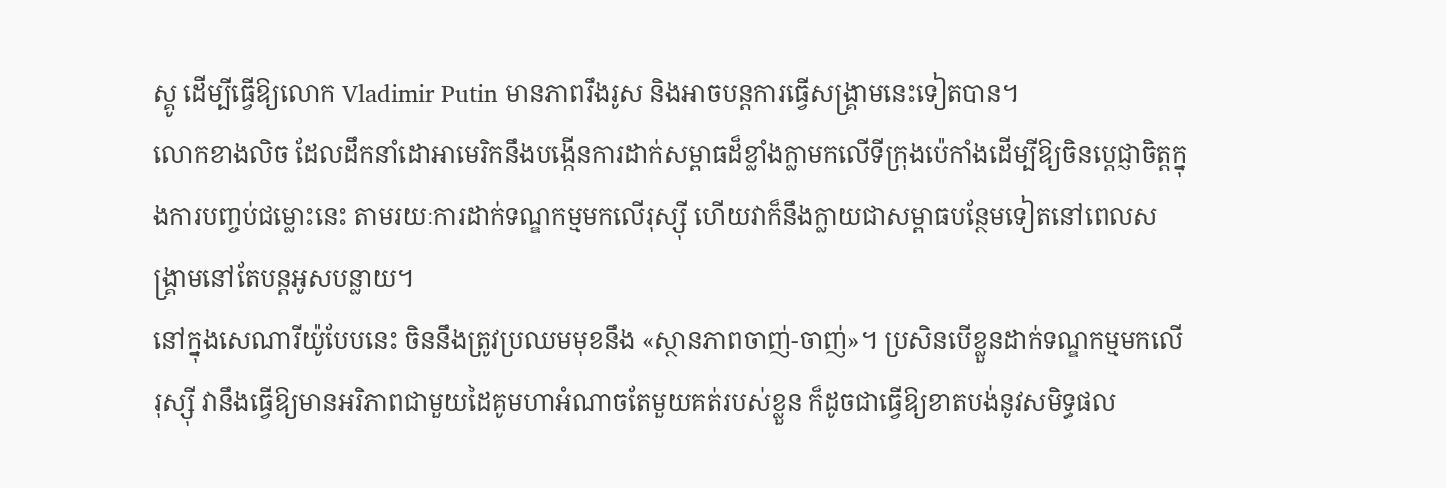ស្គូ ដើម្បីធ្វើឱ្យលោក Vladimir Putin មានភាពរឹងរូស និងអាចបន្តការធ្វើសង្គ្រាមនេះទៀតបាន។
លោកខាងលិច ដែលដឹកនាំដោអាមេរិកនឹងបង្កើនការដាក់សម្ពាធដ៏ខ្លាំងក្លាមកលើទីក្រុងប៉េកាំងដើម្បីឱ្យចិនប្តេជ្ញាចិត្តក្នុងការបញ្ចប់ជម្លោះនេះ តាមរយៈការដាក់ទណ្ឌកម្មមកលើរុស្ស៊ី ហើយវាក៏នឹងក្លាយជាសម្ពាធបន្ថែមទៀតនៅពេលសង្គ្រាមនៅតែបន្តអូសបន្លាយ។
នៅក្នុងសេណារីយ៉ូបែបនេះ ចិននឹងត្រូវប្រឈមមុខនឹង «ស្ថានភាពចាញ់-ចាញ់»។ ប្រសិនបើខ្លួនដាក់ទណ្ឌកម្មមកលើរុស្ស៊ី វានឹងធ្វើឱ្យមានអរិភាពជាមួយដៃគូមហាអំណាចតែមួយគត់របស់ខ្លួន ក៏ដូចជាធ្វើឱ្យខាតបង់នូវសមិទ្ធផល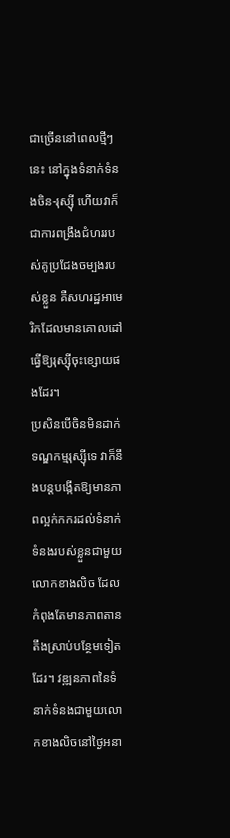ជាច្រើននៅពេលថ្មីៗនេះ នៅក្នុងទំនាក់ទំនងចិន-រុស្ស៊ី ហើយវាក៏ជាការពង្រឹងជំហររបស់គូប្រជែងចម្បងរបស់ខ្លួន គឺសហរដ្ឋអាមេរិកដែលមានគោលដៅធ្វើឱ្យរុស្ស៊ីចុះខ្សោយផងដែរ។
ប្រសិនបើចិនមិនដាក់ទណ្ឌកម្មរុស្ស៊ីទេ វាក៏នឹងបន្តបង្កើតឱ្យមានភាពល្អក់កករដល់ទំនាក់ទំនងរបស់ខ្លួនជាមួយលោកខាងលិច ដែលកំពុងតែមានភាពតានតឹងស្រាប់បន្ថែមទៀតដែរ។ វឌ្ឍនភាពនៃទំនាក់ទំនងជាមួយលោកខាងលិចនៅថ្ងៃអនា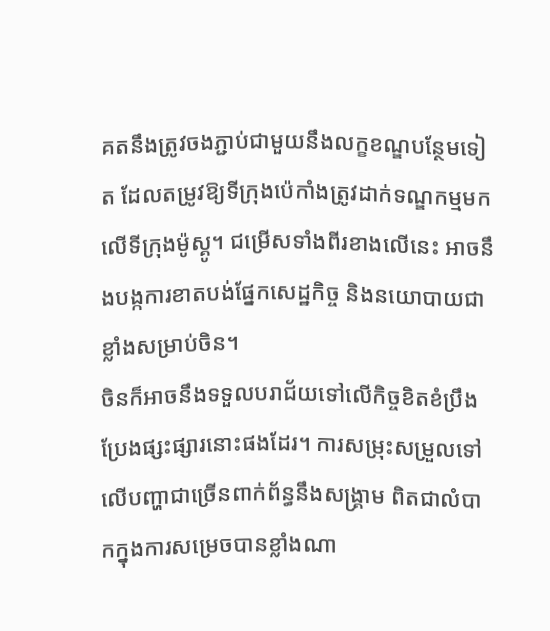គតនឹងត្រូវចងភ្ជាប់ជាមួយនឹងលក្ខខណ្ឌបន្ថែមទៀត ដែលតម្រូវឱ្យទីក្រុងប៉េកាំងត្រូវដាក់ទណ្ឌកម្មមកលើទីក្រុងម៉ូស្គូ។ ជម្រើសទាំងពីរខាងលើនេះ អាចនឹងបង្កការខាតបង់ផ្នែកសេដ្ឋកិច្ច និងនយោបាយជាខ្លាំងសម្រាប់ចិន។
ចិនក៏អាចនឹងទទួលបរាជ័យទៅលើកិច្ចខិតខំប្រឹងប្រែងផ្សះផ្សារនោះផងដែរ។ ការសម្រុះសម្រួលទៅលើបញ្ហាជាច្រើនពាក់ព័ន្ធនឹងសង្គ្រាម ពិតជាលំបាកក្នុងការសម្រេចបានខ្លាំងណា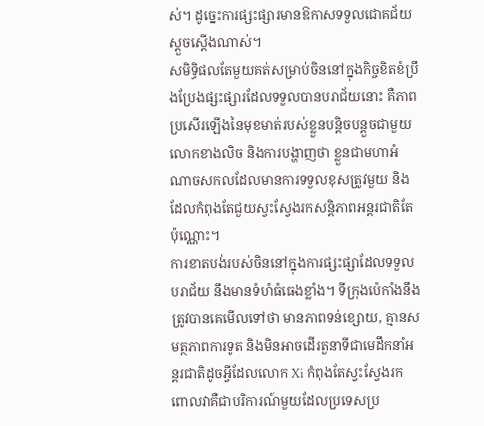ស់។ ដូច្នេះការផ្សះផ្សារមានឱកាសទទួលជោគជ័យស្តួចស្តើងណាស់។
សមិទ្ធិផលតែមួយគត់សម្រាប់ចិននៅក្នុងកិច្ចខិតខំប្រឹងប្រែងផ្សះផ្សារដែលទទួលបានបរាជ័យនោះ គឺភាពប្រសើរឡើងនៃមុខមាត់របស់ខ្លួនបន្តិចបន្តួចជាមួយលោកខាងលិច និងការបង្ហាញថា ខ្លួនជាមហាអំណាចសកលដែលមានការទទួលខុសត្រូវមួយ និងដែលកំពុងតែជួយស្វះស្វែងរកសន្តិភាពអន្តរជាតិតែប៉ុណ្ណោះ។
ការខាតបង់របស់ចិននៅក្នុងការផ្សះផ្សាដែលទទួលបរាជ័យ នឹងមានទំហំធំធេងខ្លាំង។ ទីក្រុងប៉េកាំងនឹងត្រូវបានគេមើលទៅថា មានភាពទន់ខ្សោយ, គ្មានសមត្ថភាពការទូត និងមិនអាចដើរតួនាទីជាមេដឹកនាំអន្តរជាតិដូចអ្វីដែលលោក Xi កំពុងតែស្វះស្វែងរក ពោលវាគឺជាបរិការណ៍មួយដែលប្រទេសប្រ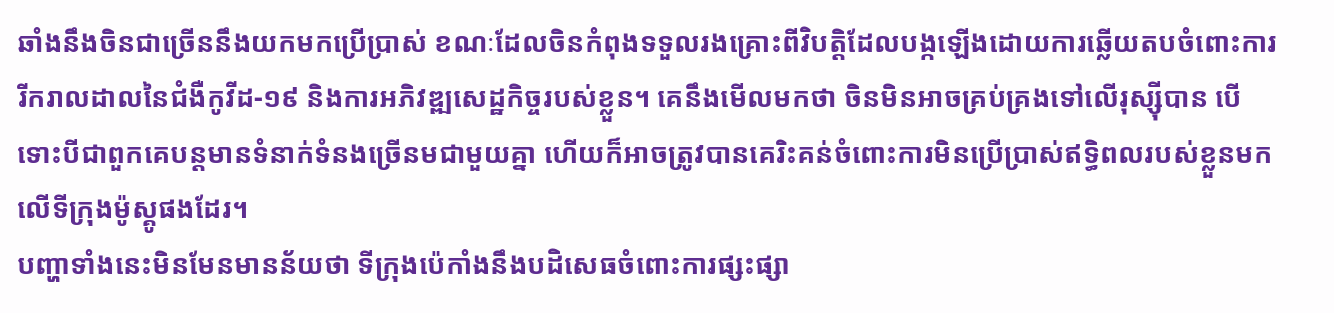ឆាំងនឹងចិនជាច្រើននឹងយកមកប្រើប្រាស់ ខណៈដែលចិនកំពុងទទួលរងគ្រោះពីវិបត្តិដែលបង្កឡើងដោយការឆ្លើយតបចំពោះការរីករាលដាលនៃជំងឺកូវីដ-១៩ និងការអភិវឌ្ឍសេដ្ឋកិច្ចរបស់ខ្លួន។ គេនឹងមើលមកថា ចិនមិនអាចគ្រប់គ្រងទៅលើរុស្ស៊ីបាន បើទោះបីជាពួកគេបន្តមានទំនាក់ទំនងច្រើនមជាមួយគ្នា ហើយក៏អាចត្រូវបានគេរិះគន់ចំពោះការមិនប្រើប្រាស់ឥទ្ធិពលរបស់ខ្លួនមកលើទីក្រុងម៉ូស្គូផងដែរ។
បញ្ហាទាំងនេះមិនមែនមានន័យថា ទីក្រុងប៉េកាំងនឹងបដិសេធចំពោះការផ្សះផ្សា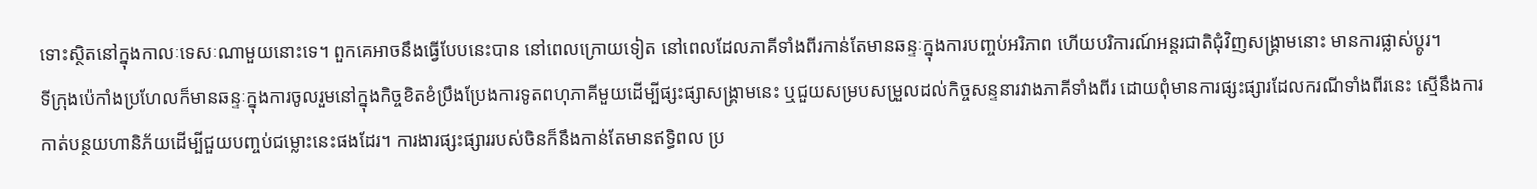ទោះស្ថិតនៅក្នុងកាលៈទេសៈណាមួយនោះទេ។ ពួកគេអាចនឹងធ្វើបែបនេះបាន នៅពេលក្រោយទៀត នៅពេលដែលភាគីទាំងពីរកាន់តែមានឆន្ទៈក្នុងការបញ្ចប់អរិភាព ហើយបរិការណ៍អន្តរជាតិជុំវិញសង្គ្រាមនោះ មានការផ្លាស់ប្តូរ។
ទីក្រុងប៉េកាំងប្រហែលក៏មានឆន្ទៈក្នុងការចូលរួមនៅក្នុងកិច្ចខិតខំប្រឹងប្រែងការទូតពហុភាគីមួយដើម្បីផ្សះផ្សាសង្គ្រាមនេះ ឬជួយសម្របសម្រួលដល់កិច្ចសន្ទនារវាងភាគីទាំងពីរ ដោយពុំមានការផ្សះផ្សារដែលករណីទាំងពីរនេះ ស្មើនឹងការកាត់បន្ថយហានិភ័យដើម្បីជួយបញ្ចប់ជម្លោះនេះផងដែរ។ ការងារផ្សះផ្សាររបស់ចិនក៏នឹងកាន់តែមានឥទ្ធិពល ប្រ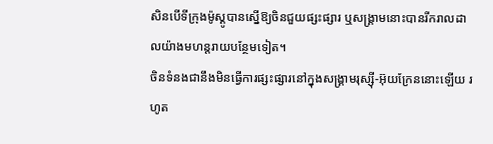សិនបើទីក្រុងម៉ូស្គូបានស្នើឱ្យចិនជួយផ្សះផ្សារ ឬសង្គ្រាមនោះបានរីករាលដាលយ៉ាងមហន្តរាយបន្ថែមទៀត។
ចិនទំនងជានឹងមិនធ្វើការផ្សះផ្សារនៅក្នុងសង្គ្រាមរុស្ស៊ី-អ៊ុយក្រែននោះឡើយ រហូត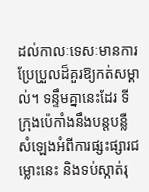ដល់កាលៈទេសៈមានការប្រែប្រួលដ៏គួរឱ្យកត់សម្គាល់។ ទន្ទឹមគ្នានេះដែរ ទីក្រុងប៉េកាំងនឹងបន្តបន្លឺសំឡេងអំពីការផ្សះផ្សារជម្លោះនេះ និងទប់ស្កាត់រុ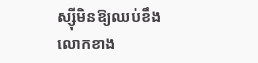ស្ស៊ីមិនឱ្យឈប់ខឹងលោកខាង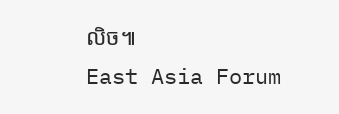លិច៕
East Asia Forum